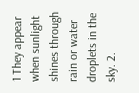1 They appear when sunlight shines through rain or water droplets in the sky. 2.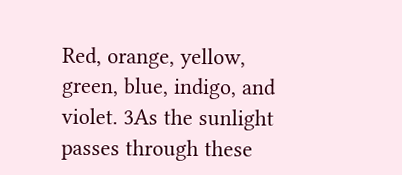Red, orange, yellow, green, blue, indigo, and violet. 3As the sunlight passes through these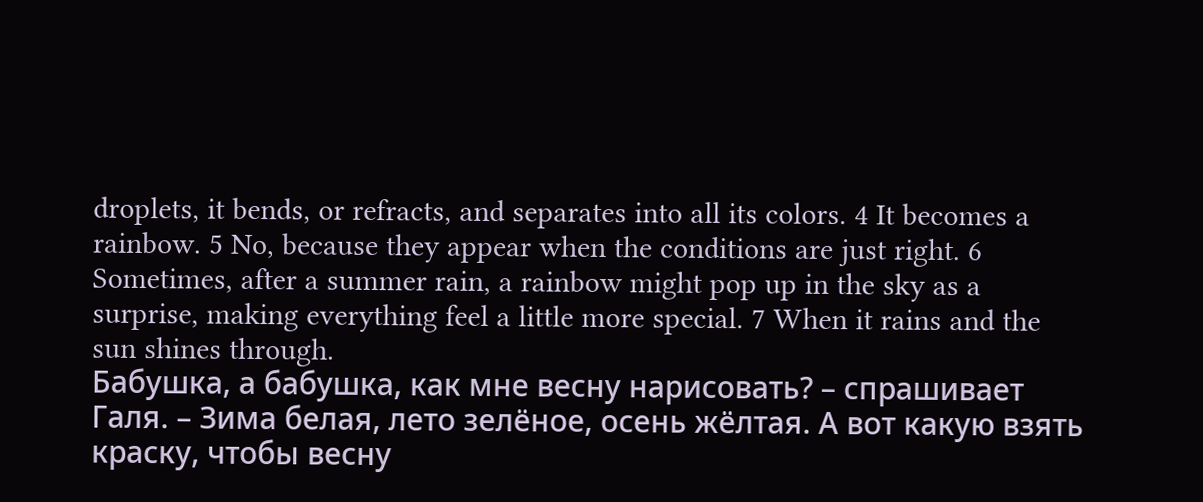droplets, it bends, or refracts, and separates into all its colors. 4 It becomes a rainbow. 5 No, because they appear when the conditions are just right. 6 Sometimes, after a summer rain, a rainbow might pop up in the sky as a surprise, making everything feel a little more special. 7 When it rains and the sun shines through.
Бабушка, а бабушка, как мне весну нарисовать? – спрашивает Галя. – Зима белая, лето зелёное, осень жёлтая. А вот какую взять краску, чтобы весну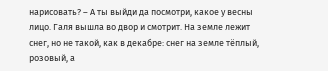нарисовать? – А ты выйди да посмотри, какое у весны лицо. Галя вышла во двор и смотрит. На земле лежит снег, но не такой, как в декабре: снег на земле тёплый, розовый, а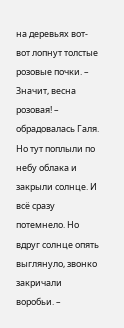на деревьях вот-вот лопнут толстые розовые почки. – Значит, весна розовая! – обрадовалась Галя. Но тут поплыли по небу облака и закрыли солнце. И всё сразу потемнело. Но вдруг солнце опять выглянуло, звонко закричали воробьи. –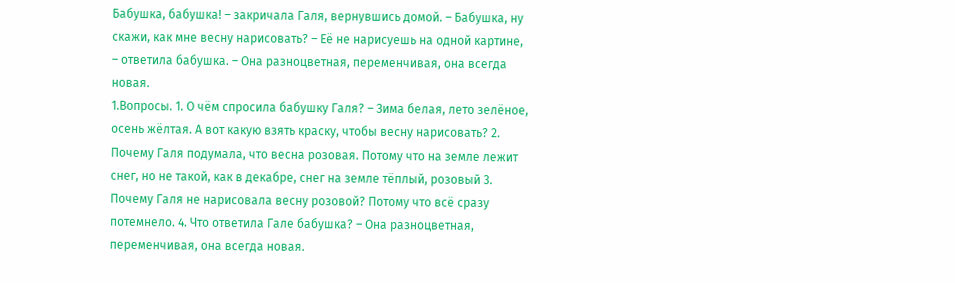Бабушка, бабушка! – закричала Галя, вернувшись домой. – Бабушка, ну скажи, как мне весну нарисовать? – Её не нарисуешь на одной картине, – ответила бабушка. – Она разноцветная, переменчивая, она всегда новая.
1.Вопросы. 1. О чём спросила бабушку Галя? – Зима белая, лето зелёное, осень жёлтая. А вот какую взять краску, чтобы весну нарисовать? 2. Почему Галя подумала, что весна розовая. Потому что на земле лежит снег, но не такой, как в декабре, снег на земле тёплый, розовый 3. Почему Галя не нарисовала весну розовой? Потому что всё сразу потемнело. 4. Что ответила Гале бабушка? – Она разноцветная, переменчивая, она всегда новая.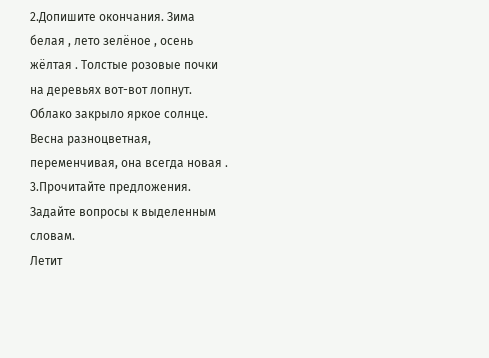2.Допишите окончания. Зима белая , лето зелёное , осень жёлтая . Толстые розовые почки на деревьях вот-вот лопнут. Облако закрыло яркое солнце. Весна разноцветная, переменчивая, она всегда новая .
3.Прочитайте предложения. Задайте вопросы к выделенным словам.
Летит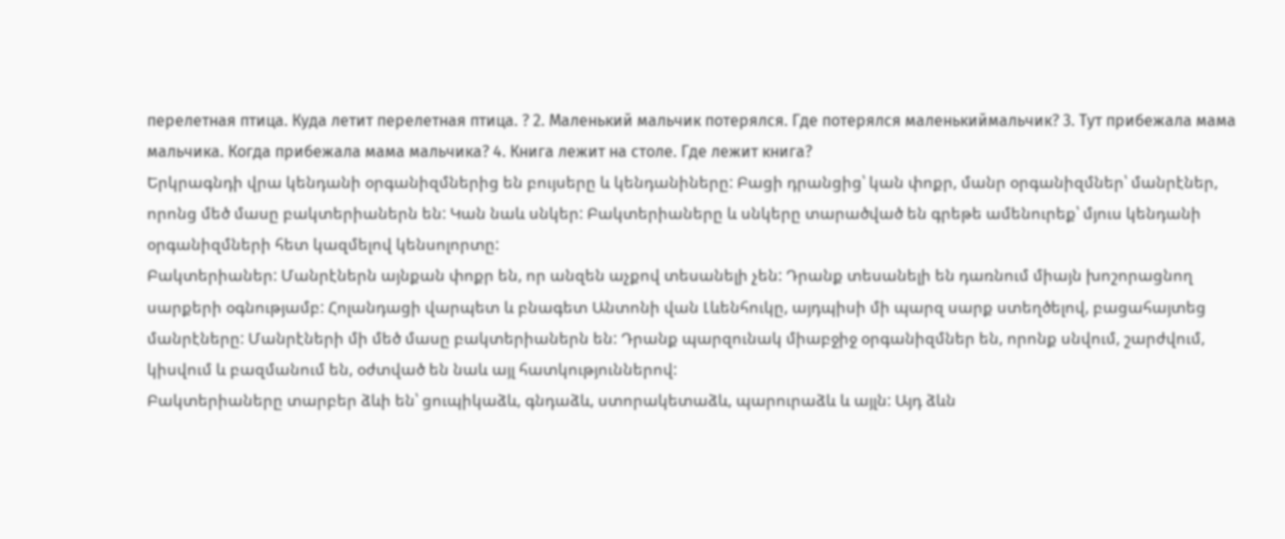перелетная птица. Куда летит перелетная птица. ? 2. Маленький мальчик потерялся. Где потерялся маленькиймальчик? 3. Тут прибежала мама мальчика. Когда прибежала мама мальчика? 4. Книга лежит на столе. Где лежит книга?
Երկրագնդի վրա կենդանի օրգանիզմներից են բույսերը և կենդանիները: Բացի դրանցից՝ կան փոքր, մանր օրգանիզմներ՝ մանրէներ, որոնց մեծ մասը բակտերիաներն են: Կան նաև սնկեր: Բակտերիաները և սնկերը տարածված են գրեթե ամենուրեք՝ մյուս կենդանի օրգանիզմների հետ կազմելով կենսոլորտը:
Բակտերիաներ: Մանրէներն այնքան փոքր են, որ անզեն աչքով տեսանելի չեն: Դրանք տեսանելի են դառնում միայն խոշորացնող սարքերի օգնությամբ: Հոլանդացի վարպետ և բնագետ Անտոնի վան Լևենհուկը, այդպիսի մի պարզ սարք ստեղծելով, բացահայտեց մանրէները: Մանրէների մի մեծ մասը բակտերիաներն են: Դրանք պարզունակ միաբջիջ օրգանիզմներ են, որոնք սնվում, շարժվում, կիսվում և բազմանում են, օժտված են նաև այլ հատկություններով:
Բակտերիաները տարբեր ձևի են՝ ցուպիկաձև, գնդաձև, ստորակետաձև, պարուրաձև և այլն: Այդ ձևն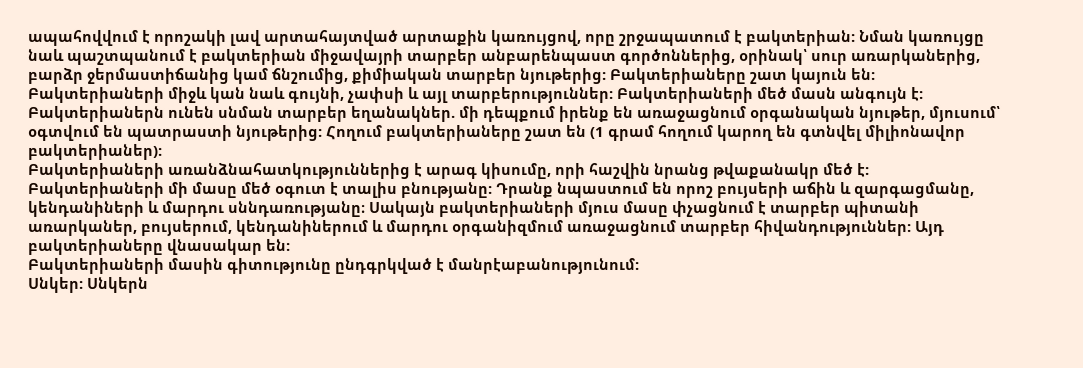ապահովվում է որոշակի լավ արտահայտված արտաքին կառույցով, որը շրջապատում է բակտերիան: Նման կառույցը նաև պաշտպանում է բակտերիան միջավայրի տարբեր անբարենպաստ գործոններից, օրինակ՝ սուր առարկաներից, բարձր ջերմաստիճանից կամ ճնշումից, քիմիական տարբեր նյութերից: Բակտերիաները շատ կայուն են:
Բակտերիաների միջև կան նաև գույնի, չափսի և այլ տարբերություններ: Բակտերիաների մեծ մասն անգույն է:
Բակտերիաներն ունեն սնման տարբեր եղանակներ. մի դեպքում իրենք են առաջացնում օրգանական նյութեր, մյուսում՝ օգտվում են պատրաստի նյութերից: Հողում բակտերիաները շատ են (1 գրամ հողում կարող են գտնվել միլիոնավոր բակտերիաներ):
Բակտերիաների առանձնահատկություններից է արագ կիսումը, որի հաշվին նրանց թվաքանակր մեծ է:
Բակտերիաների մի մասը մեծ օգուտ է տալիս բնությանը: Դրանք նպաստում են որոշ բույսերի աճին և զարգացմանը, կենդանիների և մարդու սննդառությանը։ Սակայն բակտերիաների մյուս մասը փչացնում է տարբեր պիտանի առարկաներ, բույսերում, կենդանիներում և մարդու օրգանիզմում առաջացնում տարբեր հիվանդություններ: Այդ բակտերիաները վնասակար են:
Բակտերիաների մասին գիտությունը ընդգրկված է մանրէաբանությունում:
Սնկեր: Սնկերն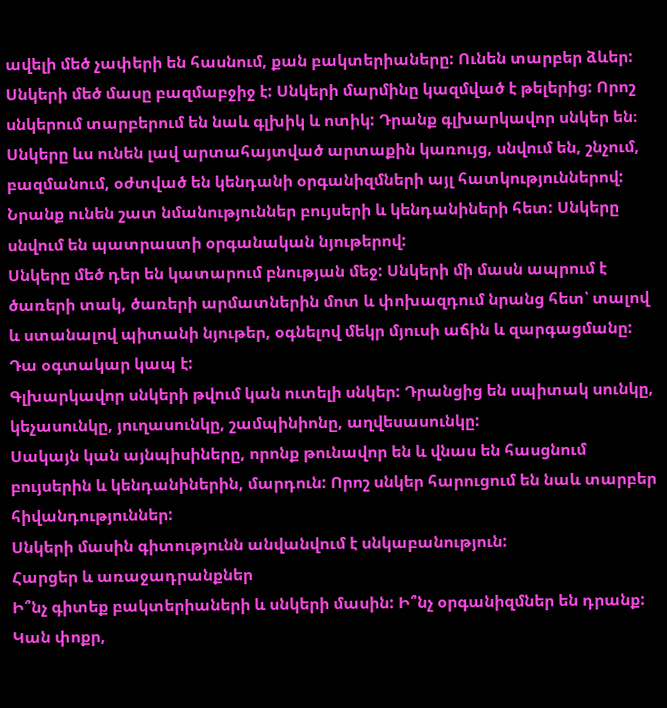ավելի մեծ չափերի են հասնում, քան բակտերիաները: Ունեն տարբեր ձևեր: Սնկերի մեծ մասը բազմաբջիջ է: Սնկերի մարմինը կազմված է թելերից: Որոշ սնկերում տարբերում են նաև գլխիկ և ոտիկ: Դրանք գլխարկավոր սնկեր են։
Սնկերը ևս ունեն լավ արտահայտված արտաքին կառույց, սնվում են, շնչում, բազմանում, օժտված են կենդանի օրգանիզմների այլ հատկություններով: Նրանք ունեն շատ նմանություններ բույսերի և կենդանիների հետ: Սնկերը սնվում են պատրաստի օրգանական նյութերով:
Սնկերը մեծ դեր են կատարում բնության մեջ: Սնկերի մի մասն ապրում է ծառերի տակ, ծառերի արմատներին մոտ և փոխազդում նրանց հետ՝ տալով և ստանալով պիտանի նյութեր, օգնելով մեկր մյուսի աճին և զարգացմանը: Դա օգտակար կապ է:
Գլխարկավոր սնկերի թվում կան ուտելի սնկեր: Դրանցից են սպիտակ սունկը, կեչասունկը, յուղասունկը, շամպինիոնը, աղվեսասունկը:
Սակայն կան այնպիսիները, որոնք թունավոր են և վնաս են հասցնում բույսերին և կենդանիներին, մարդուն: Որոշ սնկեր հարուցում են նաև տարբեր հիվանդություններ:
Սնկերի մասին գիտությունն անվանվում է սնկաբանություն:
Հարցեր և առաջադրանքներ
Ի՞նչ գիտեք բակտերիաների և սնկերի մասին: Ի՞նչ օրգանիզմներ են դրանք: Կան փոքր,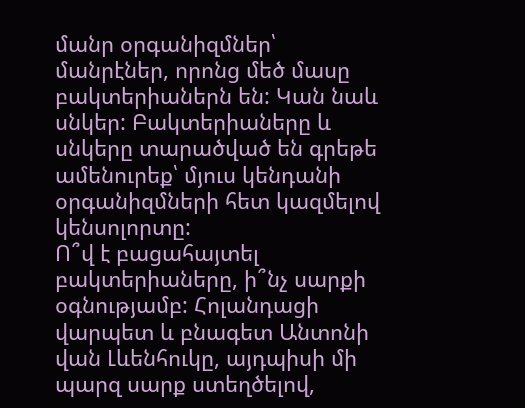մանր օրգանիզմներ՝ մանրէներ, որոնց մեծ մասը բակտերիաներն են: Կան նաև սնկեր: Բակտերիաները և սնկերը տարածված են գրեթե ամենուրեք՝ մյուս կենդանի օրգանիզմների հետ կազմելով կենսոլորտը:
Ո՞վ է բացահայտել բակտերիաները, ի՞նչ սարքի օգնությամբ: Հոլանդացի վարպետ և բնագետ Անտոնի վան Լևենհուկը, այդպիսի մի պարզ սարք ստեղծելով,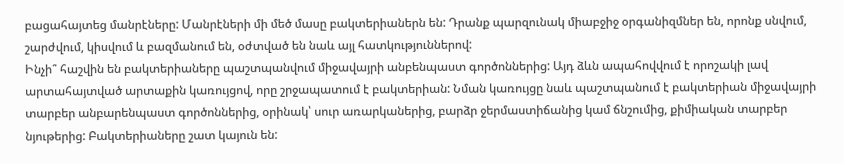բացահայտեց մանրէները: Մանրէների մի մեծ մասը բակտերիաներն են: Դրանք պարզունակ միաբջիջ օրգանիզմներ են, որոնք սնվում, շարժվում, կիսվում և բազմանում են, օժտված են նաև այլ հատկություններով:
Ինչի՞ հաշվին են բակտերիաները պաշտպանվում միջավայրի անբենպաստ գործոններից: Այդ ձևն ապահովվում է որոշակի լավ արտահայտված արտաքին կառույցով, որը շրջապատում է բակտերիան: Նման կառույցը նաև պաշտպանում է բակտերիան միջավայրի տարբեր անբարենպաստ գործոններից, օրինակ՝ սուր առարկաներից, բարձր ջերմաստիճանից կամ ճնշումից, քիմիական տարբեր նյութերից: Բակտերիաները շատ կայուն են: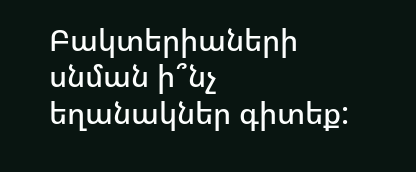Բակտերիաների սնման ի՞նչ եղանակներ գիտեք: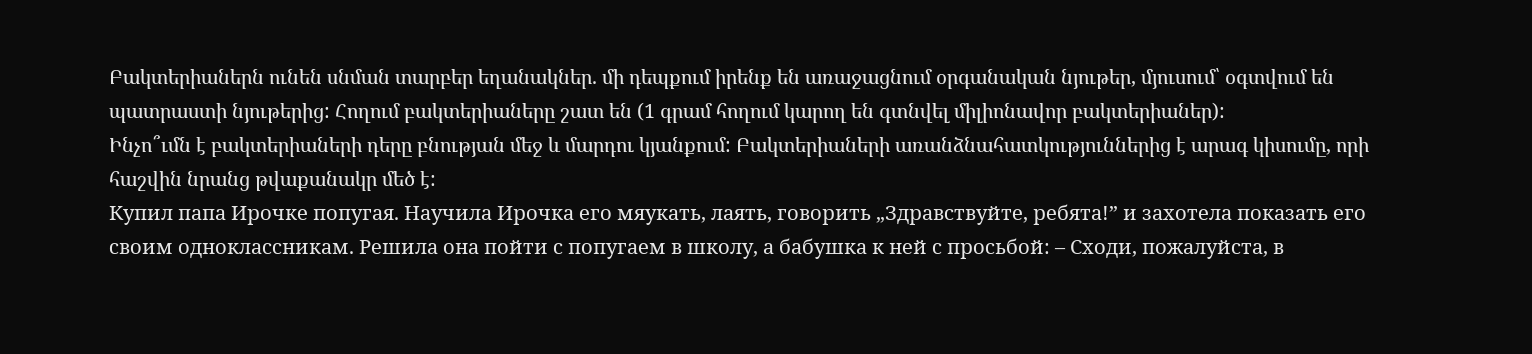Բակտերիաներն ունեն սնման տարբեր եղանակներ. մի դեպքում իրենք են առաջացնում օրգանական նյութեր, մյուսում՝ օգտվում են պատրաստի նյութերից: Հողում բակտերիաները շատ են (1 գրամ հողում կարող են գտնվել միլիոնավոր բակտերիաներ):
Ինչո՞ւմն է բակտերիաների դերը բնության մեջ և մարդու կյանքում: Բակտերիաների առանձնահատկություններից է արագ կիսումը, որի հաշվին նրանց թվաքանակր մեծ է:
Купил папа Ирочке попугая. Научила Ирочка его мяукать, лаять, говорить „Здравствуйте, ребята!” и захотела показать его своим одноклассникам. Решила она пойти с попугаем в школу, а бабушка к ней с просьбой: – Сходи, пожалуйста, в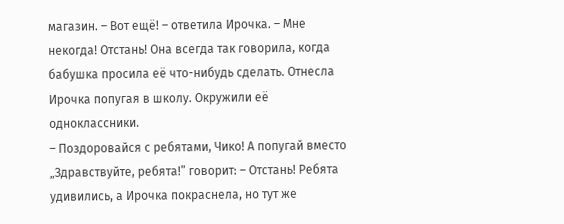магазин. – Вот ещё! – ответила Ирочка. – Мне некогда! Отстань! Она всегда так говорила, когда бабушка просила её что-нибудь сделать. Отнесла Ирочка попугая в школу. Окружили её одноклассники.
– Поздоровайся с ребятами, Чико! А попугай вместо „Здравствуйте, ребята!” говорит: – Отстань! Ребята удивились, а Ирочка покраснела, но тут же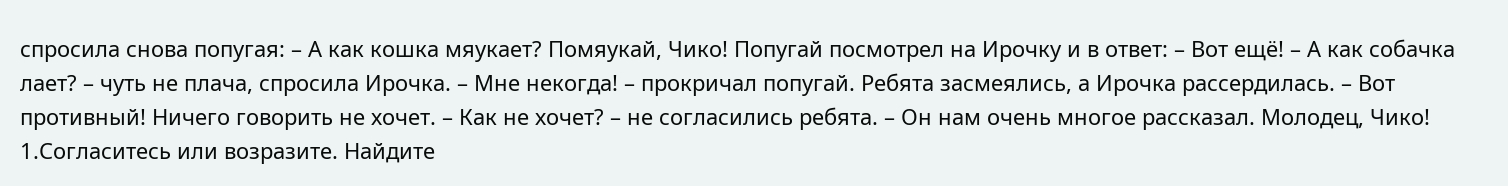спросила снова попугая: – А как кошка мяукает? Помяукай, Чико! Попугай посмотрел на Ирочку и в ответ: – Вот ещё! – А как собачка лает? – чуть не плача, спросила Ирочка. – Мне некогда! – прокричал попугай. Ребята засмеялись, а Ирочка рассердилась. – Вот противный! Ничего говорить не хочет. – Как не хочет? – не согласились ребята. – Он нам очень многое рассказал. Молодец, Чико!
1.Согласитесь или возразите. Найдите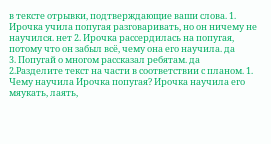в тексте отрывки, подтверждающие ваши слова. 1. Ирочка учила попугая разговаривать, но он ничему не научился. нет 2. Ирочка рассердилась на попугая, потому что он забыл всё, чему она его научила. да
3. Попугай о многом рассказал ребятам. да
2.Разделите текст на части в соответствии с планом. 1. Чему научила Ирочка попугая? Ирочка научила его мяукать, лаять,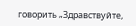говорить „Здравствуйте,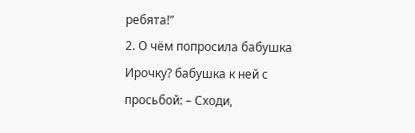ребята!”
2. О чём попросила бабушка Ирочку? бабушка к ней с просьбой: – Сходи,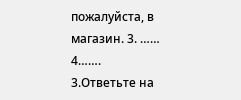пожалуйста, в магазин. 3. …… 4…….
3.Ответьте на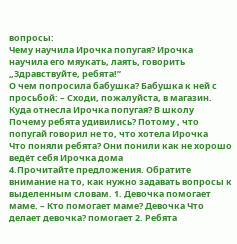вопросы:
Чему научила Ирочка попугая? Ирочка научила его мяукать, лаять, говорить „Здравствуйте, ребята!”
О чем попросила бабушка? Бабушка к ней с просьбой: – Сходи, пожалуйста, в магазин.
Куда отнесла Ирочка попугая? В школу
Почему ребята удивились? Потому , что попугай говорил не то, что хотела Ирочка
Что поняли ребята? Они понили как не хорошо ведёт себя Ирочка дома
4.Прочитайте предложения. Обратите внимание на то, как нужно задавать вопросы к выделенным словам. 1. Девочка помогает маме. – Кто помогает маме? Девочка Что делает девочка? помогает 2. Ребята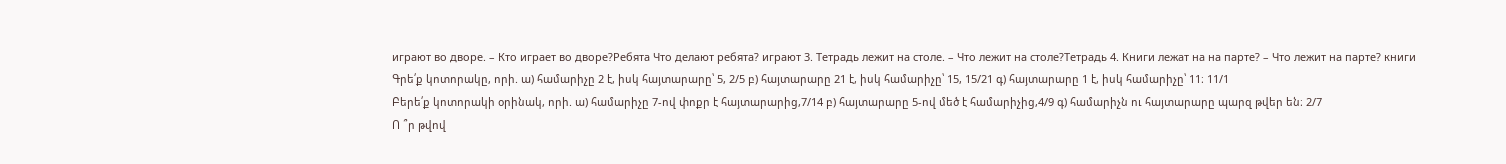играют во дворе. – Кто играет во дворе?Ребята Что делают ребята? играют 3. Тетрадь лежит на столе. – Что лежит на столе?Тетрадь 4. Книги лежат на на парте? – Что лежит на парте? книги
Գրե՛ք կոտորակը, որի. ա) համարիչը 2 է, իսկ հայտարարը՝ 5, 2/5 բ) հայտարարը 21 է, իսկ համարիչը՝ 15, 15/21 գ) հայտարարը 1 է, իսկ համարիչը՝ 11։ 11/1
Բերե՛ք կոտորակի օրինակ, որի. ա) համարիչը 7-ով փոքր է հայտարարից,7/14 բ) հայտարարը 5-ով մեծ է համարիչից,4/9 գ) համարիչն ու հայտարարը պարզ թվեր են։ 2/7
Ո ՞ր թվով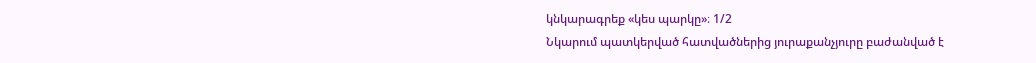կնկարագրեք «կես պարկը»։ 1/2
Նկարում պատկերված հատվածներից յուրաքանչյուրը բաժանված է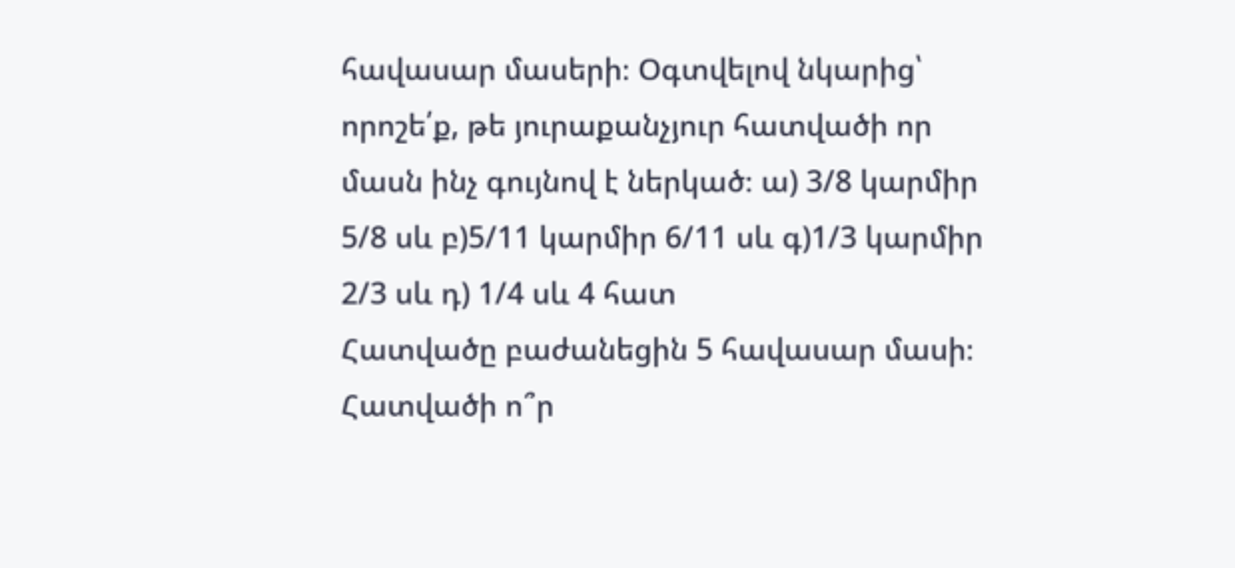հավասար մասերի։ Օգտվելով նկարից՝ որոշե՛ք, թե յուրաքանչյուր հատվածի որ մասն ինչ գույնով է ներկած։ ա) 3/8 կարմիր 5/8 սև բ)5/11 կարմիր 6/11 սև գ)1/3 կարմիր 2/3 սև դ) 1/4 սև 4 հատ
Հատվածը բաժանեցին 5 հավասար մասի։ Հատվածի ո՞ր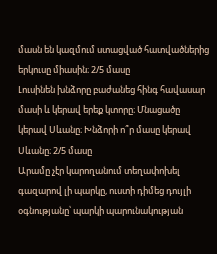մասն են կազմում ստացված հատվածներից երկուսը միասին։ 2/5 մասը
Լուսինեն խնձորը բաժանեց հինգ հավասար մասի և կերավ երեք կտորը։ Մնացածը կերավ Սևանը։ Խնձորի ո՞ր մասը կերավ Սևանը։ 2/5 մասը
Արամը չէր կարողանում տեղափոխել գազարով լի պարկը, ուստի դիմեց դույլի օգնությանը՝ պարկի պարունակության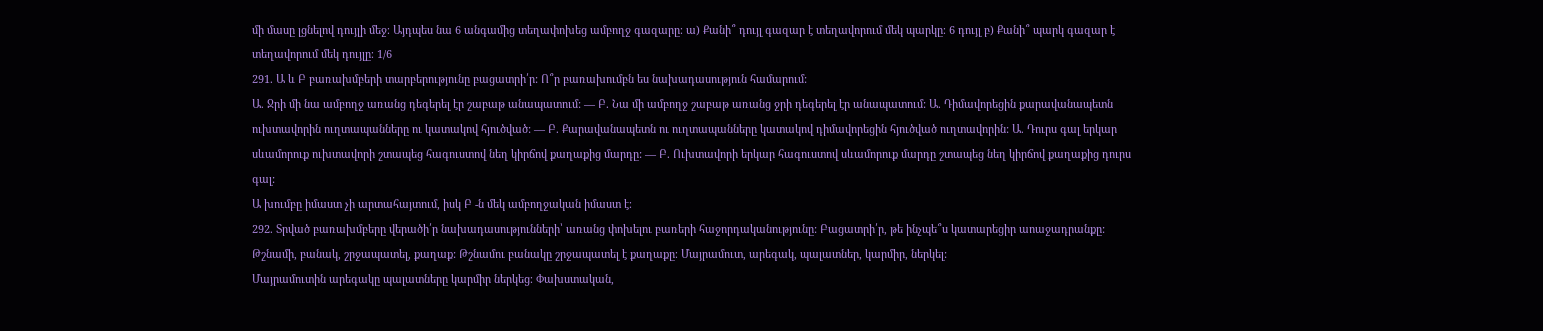մի մասը լցնելով դույլի մեջ։ Այդպես նա 6 անգամից տեղափոխեց ամբողջ գազարը։ ա) Քանի՞ դույլ գազար է տեղավորում մեկ պարկը։ 6 դույլ բ) Քանի՞ պարկ գազար է տեղավորում մեկ դույլը։ 1/6
291. Ա և Բ բառախմբերի տարբերությունը բացատրի՛ր: Ո՞ր բառախումբն ես նախադասություն համարում:
Ա. Ջրի մի նա ամբողջ առանց դեգերել էր շաբաթ անապատում: — Բ. Նա մի ամբողջ շաբաթ առանց ջրի դեգերել էր անապատում: Ա. Դիմավորեցին քարավանապետն ուխտավորին ուղտապանները ու կատակով հյուծված: — Բ. Քարավանապետն ու ուղտապանները կատակով դիմավորեցին հյուծված ուղտավորին: Ա. Դուրս գալ երկար սևամորուք ուխտավորի շտապեց հագուստով նեղ կիրճով քաղաքից մարդը: — Բ. Ուխտավորի երկար հագուստով սևամորուք մարդը շտապեց նեղ կիրճով քաղաքից դուրս գալ:
Ա խումբը իմաստ չի արտահայտում, իսկ Բ -ն մեկ ամբողջական իմաստ է։
292. Տրված բառախմբերը վերածի՛ր նախադասությունների՝ առանց փոխելու բառերի հաջորդականությունը: Բացատրի՛ր, թե ինչպե՞ս կատարեցիր աոաջադրանքը:
Թշնամի, բանակ, շրջապատել, քաղաք: Թշնամու բանակը շրջապատել է քաղաքը։ Մայրամուտ, արեգակ, պալատներ, կարմիր, ներկել:
Մայրամուտին արեգակը պալատները կարմիր ներկեց։ Փախստական,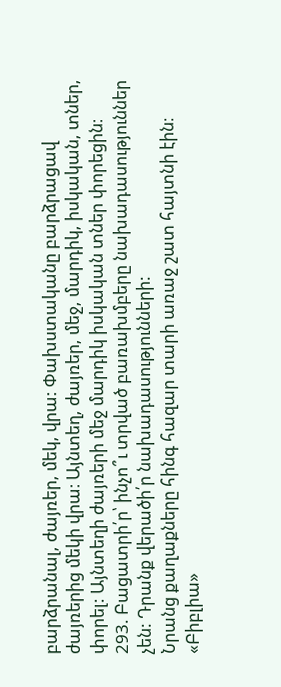բարձրանալ, ժայռեր, մեկ, վրա: Փախստականը բարձրացավ ժայռերից մեկի վրա։ Այնտեղ, ժայռեր, մեջ, մարդիկ, իսկական, տներ, փորել: Այնտեղի ժայռերի մեջ մարդիկ իսկական տներ փորեցին։
293. Բացատրի՛ր՝ ինչո՞ւ տրված բառախմբերը նախադասություններ չեն: Դրանք վերածի՛ր նախադասությունների:
Նրանց քաղաքները հինգ հազար տարի առաջ շատ հայտնի էին։ «Բիբլիա»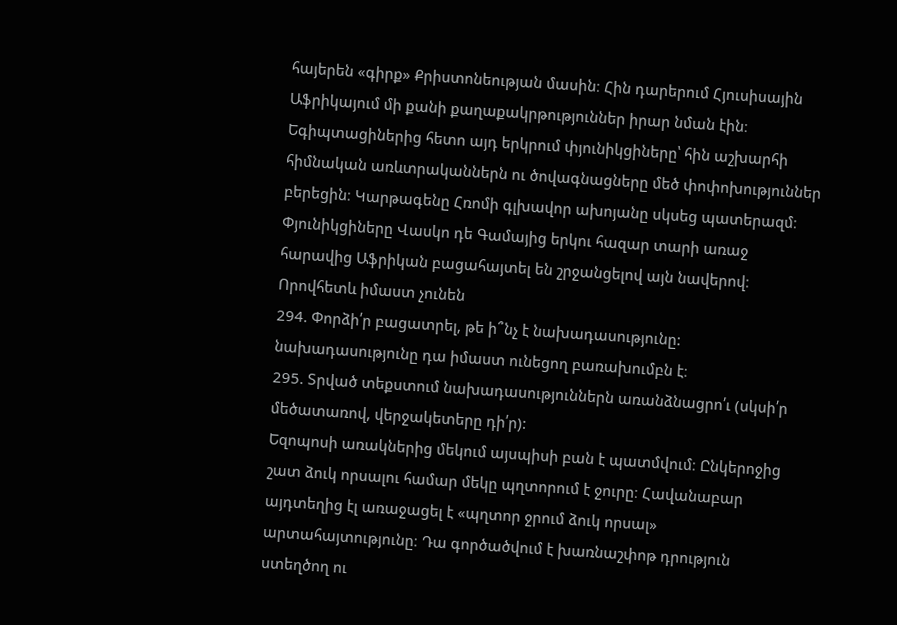հայերեն «գիրք» Քրիստոնեության մասին։ Հին դարերում Հյուսիսային Աֆրիկայում մի քանի քաղաքակրթություններ իրար նման էին։ Եգիպտացիներից հետո այդ երկրում փյունիկցիները՝ հին աշխարհի հիմնական առևտրականներն ու ծովագնացները մեծ փոփոխություններ բերեցին։ Կարթագենը Հռոմի գլխավոր ախոյանը սկսեց պատերազմ։ Փյունիկցիները Վասկո դե Գամայից երկու հազար տարի առաջ հարավից Աֆրիկան բացահայտել են շրջանցելով այն նավերով։
Որովհետև իմաստ չունեն
294. Փորձի՛ր բացատրել, թե ի՞նչ է նախադասությունը: նախադասությունը դա իմաստ ունեցող բառախումբն է։
295. Տրված տեքստում նախադասություններն առանձնացրո՛ւ (սկսի՛ր մեծատառով, վերջակետերը դի՛ր):
Եզոպոսի առակներից մեկում այսպիսի բան է պատմվում։ Ընկերոջից շատ ձուկ որսալու համար մեկը պղտորում է ջուրը։ Հավանաբար այդտեղից էլ առաջացել է «պղտոր ջրում ձուկ որսալ» արտահայտությունը։ Դա գործածվում է խառնաշփոթ դրություն ստեղծող ու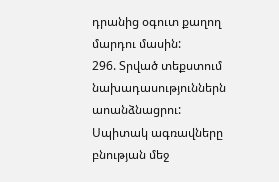դրանից օգուտ քաղող մարդու մասին:
296. Տրված տեքստում նախադասություններն աոանձնացրու:
Սպիտակ ագռավները բնության մեջ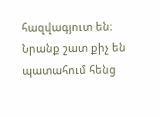հազվագյուտ են։ Նրանք շատ քիչ են պատահում հենց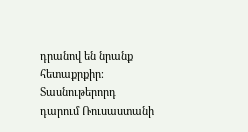դրանով են նրանք հետաքրքիր։ Տասնութերորդ դարում Ռուսաստանի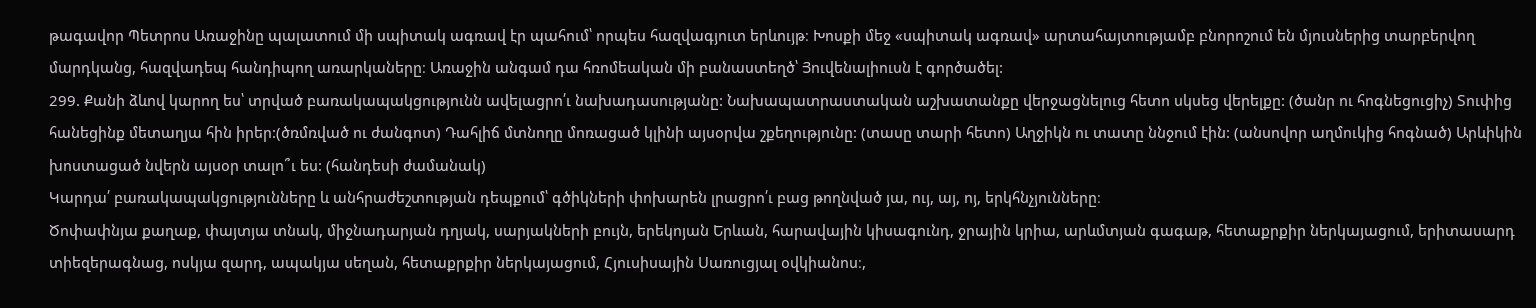թագավոր Պետրոս Առաջինը պալատում մի սպիտակ ագռավ էր պահում՝ որպես հազվագյուտ երևույթ։ Խոսքի մեջ «սպիտակ ագռավ» արտահայտությամբ բնորոշում են մյուսներից տարբերվող մարդկանց, հազվադեպ հանդիպող առարկաները։ Առաջին անգամ դա հռոմեական մի բանաստեղծ՝ Յուվենալիուսն է գործածել:
299. Քանի ձևով կարող ես՝ տրված բառակապակցությունն ավելացրո՛ւ նախադասությանը: Նախապատրաստական աշխատանքը վերջացնելուց հետո սկսեց վերելքը: (ծանր ու հոգնեցուցիչ) Տուփից հանեցինք մետաղյա հին իրեր:(ծռմռված ու ժանգոտ) Դահլիճ մտնողը մոռացած կլինի այսօրվա շքեղությունը: (տասը տարի հետո) Աղջիկն ու տատը ննջում էին: (անսովոր աղմուկից հոգնած) Արևիկին խոստացած նվերն այսօր տալո՞ւ ես: (հանդեսի ժամանակ)
Կարդա՛ բառակապակցությունները և անհրաժեշտության դեպքում՝ գծիկների փոխարեն լրացրո՛ւ բաց թողնված յա, ույ, այ, ոյ, երկհնչյունները։
Ծոփափնյա քաղաք, փայտյա տնակ, միջնադարյան դղյակ, սարյակների բույն, երեկոյան Երևան, հարավային կիսագունդ, ջրային կրիա, արևմտյան գագաթ, հետաքրքիր ներկայացում, երիտասարդ տիեզերագնաց, ոսկյա զարդ, ապակյա սեղան, հետաքրքիր ներկայացում, Հյուսիսային Սառուցյալ օվկիանոս։,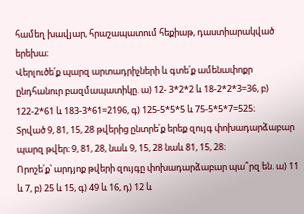համեղ խավյար, հրաշապատում հեքիաթ, դաստիարակված երեխա։
Վերլուծե՛ք պարզ արտադրիչների և գտե՛ք ամենափոքր ընդհանուր բազմապատիկը. ա) 12- 3*2*2 և 18-2*2*3=36, բ) 122-2*61 և 183-3*61=2196, գ) 125-5*5*5 և 75-5*5*7=525։
Տրված 9, 81, 15, 28 թվերից ընտրե՛ք երեք զույգ փոխադարձաբար պարզ թվեր։ 9, 81, 28, նաև 9, 15, 28 նաև 81, 15, 28։
Որոշե՛ք՝ արդյոք թվերի զույգը փոխադարձաբար պա՞րզ են. ա) 11 և 7, բ) 25 և 15, գ) 49 և 16, դ) 12 և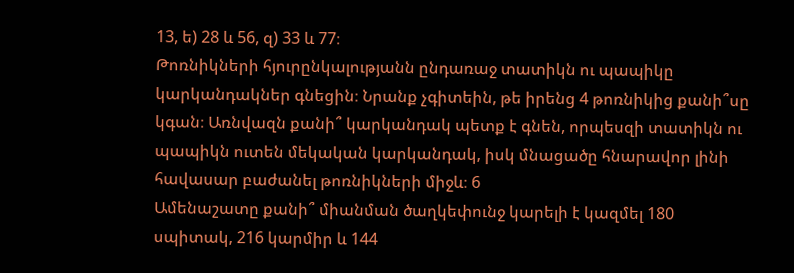13, ե) 28 և 56, զ) 33 և 77։
Թոռնիկների հյուրընկալությանն ընդառաջ տատիկն ու պապիկը կարկանդակներ գնեցին։ Նրանք չգիտեին, թե իրենց 4 թոռնիկից քանի՞սը կգան։ Առնվազն քանի՞ կարկանդակ պետք է գնեն, որպեսզի տատիկն ու պապիկն ուտեն մեկական կարկանդակ, իսկ մնացածը հնարավոր լինի հավասար բաժանել թոռնիկների միջև։ 6
Ամենաշատը քանի՞ միանման ծաղկեփունջ կարելի է կազմել 180 սպիտակ, 216 կարմիր և 144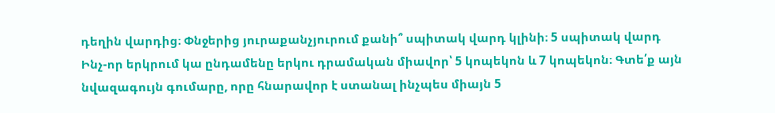դեղին վարդից։ Փնջերից յուրաքանչյուրում քանի՞ սպիտակ վարդ կլինի։ 5 սպիտակ վարդ
Ինչ-որ երկրում կա ընդամենը երկու դրամական միավոր՝ 5 կոպեկոն և 7 կոպեկոն։ Գտե՛ք այն նվազագույն գումարը, որը հնարավոր է ստանալ ինչպես միայն 5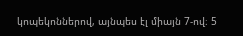կոպեկոններով, այնպես էլ միայն 7-ով։ 5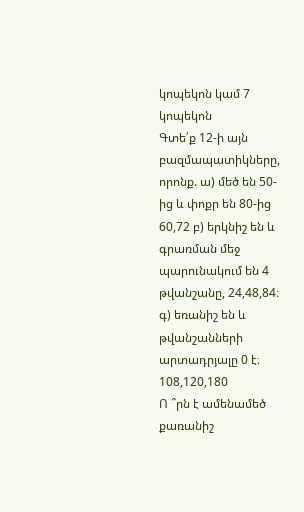կոպեկոն կամ 7 կոպեկոն
Գտե՛ք 12-ի այն բազմապատիկները, որոնք. ա) մեծ են 50-ից և փոքր են 80-ից 60,72 բ) երկնիշ են և գրառման մեջ պարունակում են 4 թվանշանը, 24,48,84։ գ) եռանիշ են և թվանշանների արտադրյալը 0 է։ 108,120,180
Ո ՞րն է ամենամեծ քառանիշ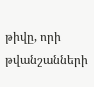թիվը, որի թվանշանների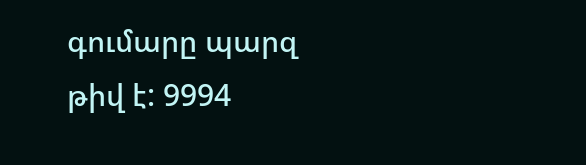գումարը պարզ թիվ է: 9994